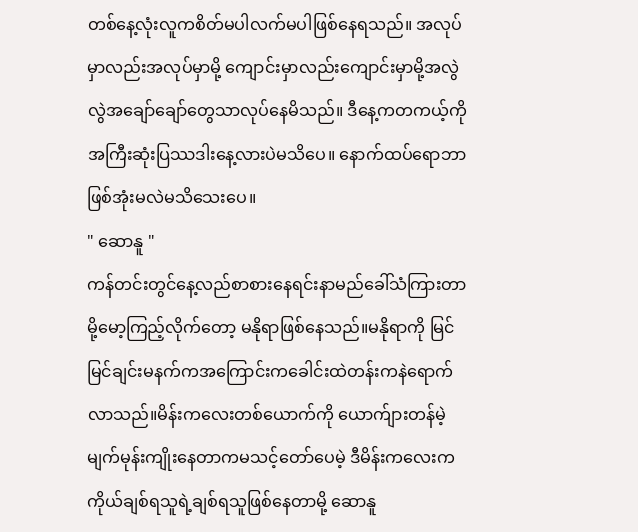တစ်နေ့လုံးလူကစိတ်မပါလက်မပါဖြစ်နေရသည်။ အလုပ်မှာလည်းအလုပ်မှာမို့ ကျောင်းမှာလည်းကျောင်းမှာမို့အလွဲလွဲအချော်ချော်တွေသာလုပ်နေမိသည်။ ဒီနေ့ကတကယ့်ကိုအကြီးဆုံးပြဿဒါးနေ့လားပဲမသိပေ။ နောက်ထပ်ရောဘာဖြစ်အုံးမလဲမသိသေးပေ။
" ဆောနူ "
ကန်တင်းတွင်နေ့လည်စာစားနေရင်းနာမည်ခေါ်သံကြားတာမို့မော့ကြည့်လိုက်တော့ မနိုရာဖြစ်နေသည်။မနိုရာကို မြင်မြင်ချင်းမနက်ကအကြောင်းကခေါင်းထဲတန်းကနဲရောက်လာသည်။မိန်းကလေးတစ်ယောက်ကို ယောက်ျားတန်မဲ့မျက်မုန်းကျိုးနေတာကမသင့်တော်ပေမဲ့ ဒီမိန်းကလေးက ကိုယ်ချစ်ရသူရဲ့ချစ်ရသူဖြစ်နေတာမို့ ဆောနူ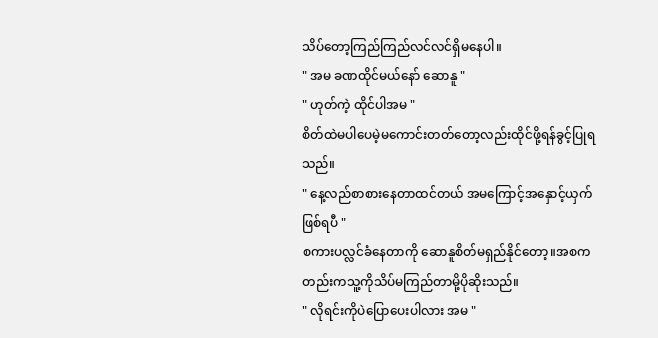သိပ်တော့ကြည်ကြည်လင်လင်ရှိမနေပါ။
" အမ ခဏထိုင်မယ်နော် ဆောနူ "
" ဟုတ်ကဲ့ ထိုင်ပါအမ "
စိတ်ထဲမပါပေမဲ့မကောင်းတတ်တော့လည်းထိုင်ဖို့ရန်ခွင့်ပြုရသည်။
" နေ့လည်စာစားနေတာထင်တယ် အမကြောင့်အနှောင့်ယှက်ဖြစ်ရပီ "
စကားပလ္လင်ခံနေတာကို ဆောနူစိတ်မရှည်နိုင်တော့။အစကတည်းကသူ့ကိုသိပ်မကြည်တာမို့ပိုဆိုးသည်။
" လိုရင်းကိုပဲပြောပေးပါလား အမ "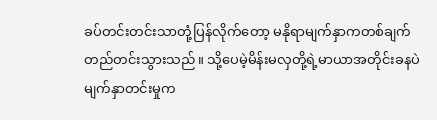ခပ်တင်းတင်းသာတုံ့ပြန်လိုက်တော့ မနိုရာမျက်နှာကတစ်ချက်တည်တင်းသွားသည်။ သို့ပေမဲ့မိန်းမလှတို့ရဲ့မာယာအတိုင်းခနပဲမျက်နှာတင်းမှုက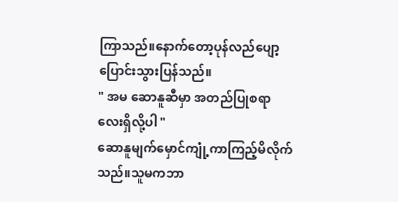ကြာသည်။နောက်တော့ပုန်လည်ပျော့ပြောင်းသွားပြန်သည်။
" အမ ဆောနူဆီမှာ အတည်ပြုစရာလေးရှိလို့ပါ "
ဆောနူမျက်မှောင်ကျုံ့ကာကြည့်မိလိုက်သည်။သူမကဘာ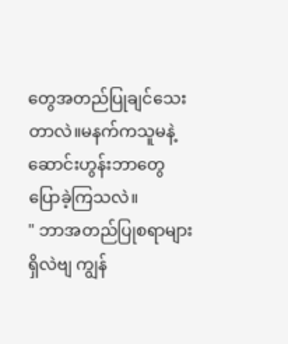တွေအတည်ပြုချင်သေးတာလဲ။မနက်ကသူမနဲ့ ဆောင်းဟွန်းဘာတွေပြောခဲ့ကြသလဲ။
" ဘာအတည်ပြုစရာများရှိလဲဗျ ကျွန်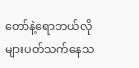တော်နဲ့ရောဘယ်လိုများပတ်သက်နေသ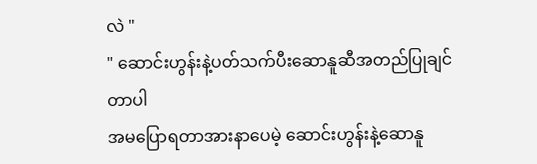လဲ "
" ဆောင်းဟွန်းနဲ့ပတ်သက်ပီးဆောနူဆီအတည်ပြုချင်တာပါ
အမပြောရတာအားနာပေမဲ့ ဆောင်းဟွန်းနဲ့ဆောနူ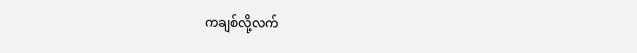ကချစ်လို့လက်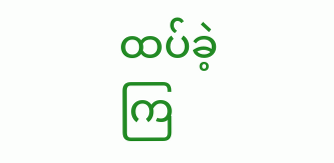ထပ်ခဲ့ကြ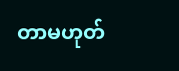တာမဟုတ်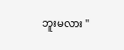ဘူးမလား "